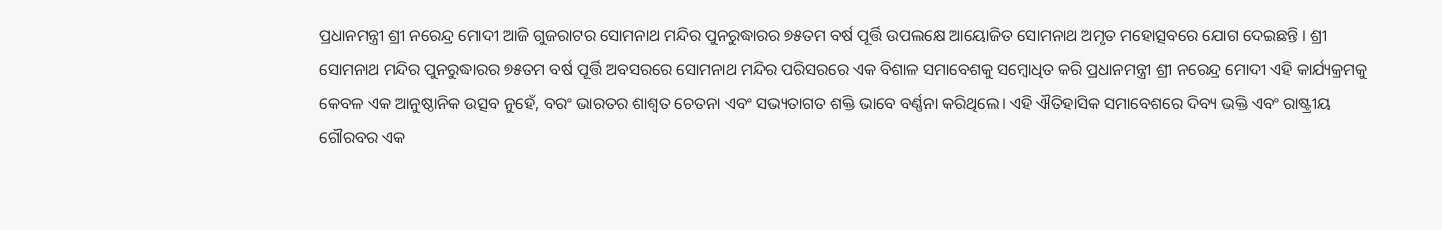ପ୍ରଧାନମନ୍ତ୍ରୀ ଶ୍ରୀ ନରେନ୍ଦ୍ର ମୋଦୀ ଆଜି ଗୁଜରାଟର ସୋମନାଥ ମନ୍ଦିର ପୁନରୁଦ୍ଧାରର ୭୫ତମ ବର୍ଷ ପୂର୍ତ୍ତି ଉପଲକ୍ଷେ ଆୟୋଜିତ ସୋମନାଥ ଅମୃତ ମହୋତ୍ସବରେ ଯୋଗ ଦେଇଛନ୍ତି । ଶ୍ରୀ ସୋମନାଥ ମନ୍ଦିର ପୁନରୁଦ୍ଧାରର ୭୫ତମ ବର୍ଷ ପୂର୍ତ୍ତି ଅବସରରେ ସୋମନାଥ ମନ୍ଦିର ପରିସରରେ ଏକ ବିଶାଳ ସମାବେଶକୁ ସମ୍ବୋଧିତ କରି ପ୍ରଧାନମନ୍ତ୍ରୀ ଶ୍ରୀ ନରେନ୍ଦ୍ର ମୋଦୀ ଏହି କାର୍ଯ୍ୟକ୍ରମକୁ କେବଳ ଏକ ଆନୁଷ୍ଠାନିକ ଉତ୍ସବ ନୁହେଁ, ବରଂ ଭାରତର ଶାଶ୍ୱତ ଚେତନା ଏବଂ ସଭ୍ୟତାଗତ ଶକ୍ତି ଭାବେ ବର୍ଣ୍ଣନା କରିଥିଲେ। ଏହି ଐତିହାସିକ ସମାବେଶରେ ଦିବ୍ୟ ଭକ୍ତି ଏବଂ ରାଷ୍ଟ୍ରୀୟ ଗୌରବର ଏକ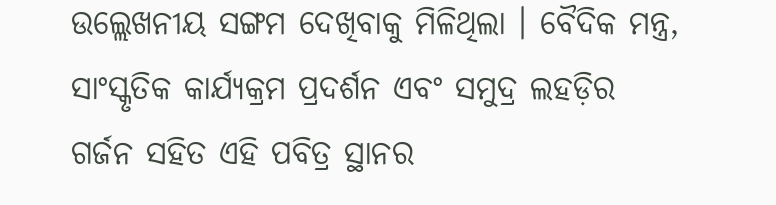ଉଲ୍ଲେଖନୀୟ ସଙ୍ଗମ ଦେଖିବାକୁ ମିଳିଥିଲା । ବୈଦିକ ମନ୍ତ୍ର, ସାଂସ୍କୃତିକ କାର୍ଯ୍ୟକ୍ରମ ପ୍ରଦର୍ଶନ ଏବଂ ସମୁଦ୍ର ଲହଡ଼ିର ଗର୍ଜନ ସହିତ ଏହି ପବିତ୍ର ସ୍ଥାନର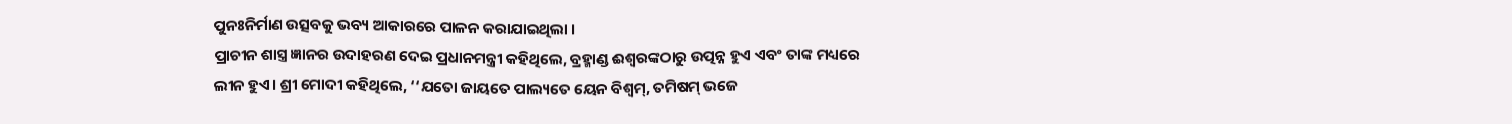ପୁନଃନିର୍ମାଣ ଉତ୍ସବକୁ ଭବ୍ୟ ଆକାରରେ ପାଳନ କରାଯାଇଥିଲା ।
ପ୍ରାଚୀନ ଶାସ୍ତ୍ର ଜ୍ଞାନର ଉଦାହରଣ ଦେଇ ପ୍ରଧାନମନ୍ତ୍ରୀ କହିଥିଲେ, ବ୍ରହ୍ମାଣ୍ଡ ଈଶ୍ୱରଙ୍କଠାରୁ ଉତ୍ପନ୍ନ ହୁଏ ଏବଂ ତାଙ୍କ ମଧ୍ୟରେ ଲୀନ ହୁଏ। ଶ୍ରୀ ମୋଦୀ କହିଥିଲେ, ‘‘ଯତୋ ଜାୟତେ ପାଲ୍ୟତେ ୟେନ ବିଶ୍ୱମ୍, ତମିଷମ୍ ଭଜେ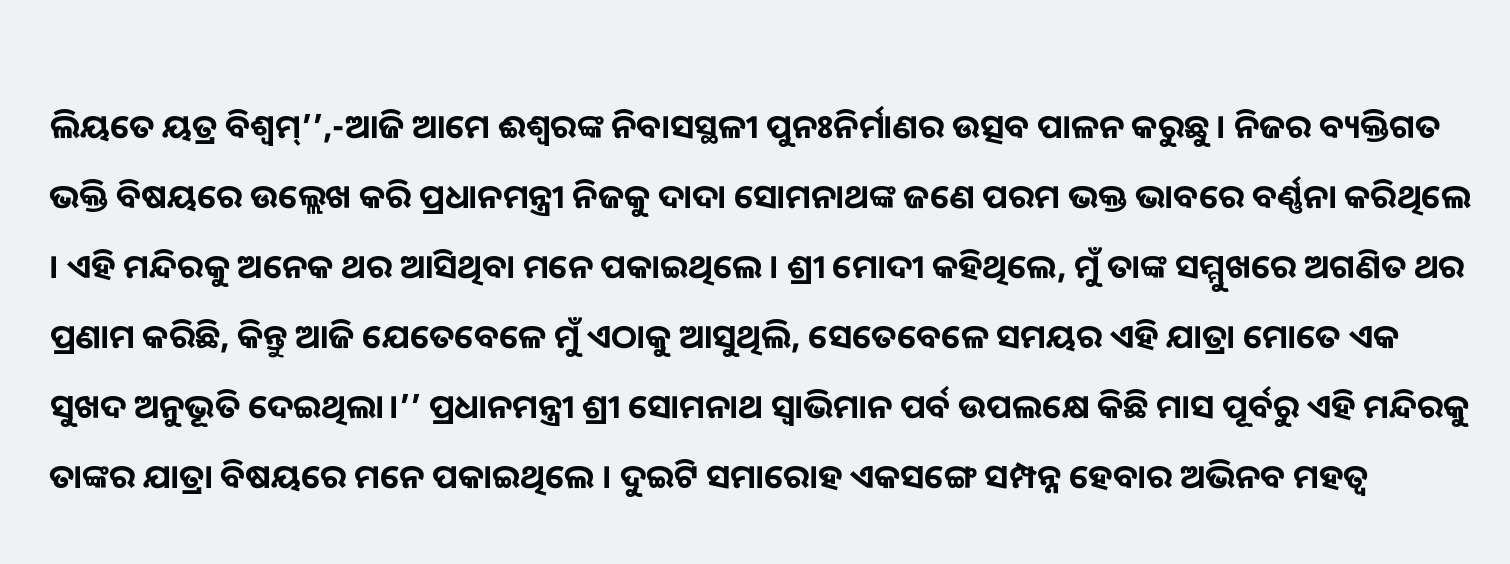ଲିୟତେ ୟତ୍ର ବିଶ୍ୱମ୍’’,-ଆଜି ଆମେ ଈଶ୍ୱରଙ୍କ ନିବାସସ୍ଥଳୀ ପୁନଃନିର୍ମାଣର ଉତ୍ସବ ପାଳନ କରୁଛୁ। ନିଜର ବ୍ୟକ୍ତିଗତ ଭକ୍ତି ବିଷୟରେ ଉଲ୍ଲେଖ କରି ପ୍ରଧାନମନ୍ତ୍ରୀ ନିଜକୁ ଦାଦା ସୋମନାଥଙ୍କ ଜଣେ ପରମ ଭକ୍ତ ଭାବରେ ବର୍ଣ୍ଣନା କରିଥିଲେ । ଏହି ମନ୍ଦିରକୁ ଅନେକ ଥର ଆସିଥିବା ମନେ ପକାଇଥିଲେ। ଶ୍ରୀ ମୋଦୀ କହିଥିଲେ, ମୁଁ ତାଙ୍କ ସମ୍ମୁଖରେ ଅଗଣିତ ଥର ପ୍ରଣାମ କରିଛି, କିନ୍ତୁ ଆଜି ଯେତେବେଳେ ମୁଁ ଏଠାକୁ ଆସୁଥିଲି, ସେତେବେଳେ ସମୟର ଏହି ଯାତ୍ରା ମୋତେ ଏକ ସୁଖଦ ଅନୁଭୂତି ଦେଇଥିଲା।’’ ପ୍ରଧାନମନ୍ତ୍ରୀ ଶ୍ରୀ ସୋମନାଥ ସ୍ୱାଭିମାନ ପର୍ବ ଉପଲକ୍ଷେ କିଛି ମାସ ପୂର୍ବରୁ ଏହି ମନ୍ଦିରକୁ ତାଙ୍କର ଯାତ୍ରା ବିଷୟରେ ମନେ ପକାଇଥିଲେ । ଦୁଇଟି ସମାରୋହ ଏକସଙ୍ଗେ ସମ୍ପନ୍ନ ହେବାର ଅଭିନବ ମହତ୍ୱ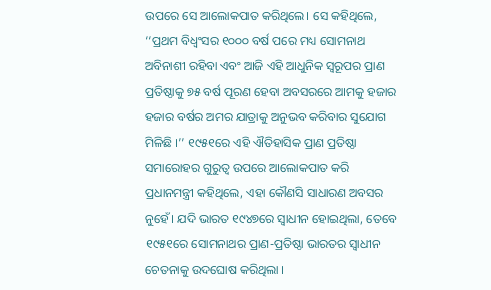ଉପରେ ସେ ଆଲୋକପାତ କରିଥିଲେ। ସେ କହିଥିଲେ, ‘‘ପ୍ରଥମ ବିଧ୍ୱଂସର ୧୦୦୦ ବର୍ଷ ପରେ ମଧ୍ୟ ସୋମନାଥ ଅବିନାଶୀ ରହିବା ଏବଂ ଆଜି ଏହି ଆଧୁନିକ ସ୍ୱରୂପର ପ୍ରାଣ ପ୍ରତିଷ୍ଠାକୁ ୭୫ ବର୍ଷ ପୂରଣ ହେବା ଅବସରରେ ଆମକୁ ହଜାର ହଜାର ବର୍ଷର ଅମର ଯାତ୍ରାକୁ ଅନୁଭବ କରିବାର ସୁଯୋଗ ମିଳିଛି ।’’ ୧୯୫୧ରେ ଏହି ଐତିହାସିକ ପ୍ରାଣ ପ୍ରତିଷ୍ଠା ସମାରୋହର ଗୁରୁତ୍ୱ ଉପରେ ଆଲୋକପାତ କରି ପ୍ରଧାନମନ୍ତ୍ରୀ କହିଥିଲେ, ଏହା କୌଣସି ସାଧାରଣ ଅବସର ନୁହେଁ। ଯଦି ଭାରତ ୧୯୪୭ରେ ସ୍ୱାଧୀନ ହୋଇଥିଲା, ତେବେ ୧୯୫୧ରେ ସୋମନାଥର ପ୍ରାଣ-ପ୍ରତିଷ୍ଠା ଭାରତର ସ୍ୱାଧୀନ ଚେତନାକୁ ଉଦଘୋଷ କରିଥିଲା ।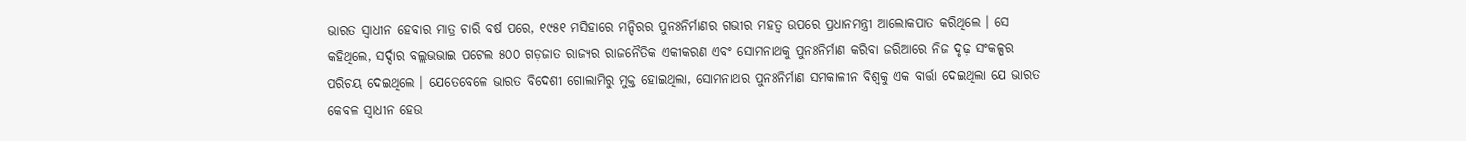ଭାରତ ସ୍ୱାଧୀନ ହେବାର ମାତ୍ର ଚାରି ବର୍ଷ ପରେ, ୧୯୫୧ ମସିହାରେ ମନ୍ଦିରର ପୁନଃନିର୍ମାଣର ଗଭୀର ମହତ୍ୱ ଉପରେ ପ୍ରଧାନମନ୍ତ୍ରୀ ଆଲୋକପାତ କରିଥିଲେ । ସେ କହିଥିଲେ, ସର୍ଦ୍ଦାର ବଲ୍ଲଭଭାଇ ପଟେଲ ୫୦୦ ଗଡ଼ଜାତ ରାଜ୍ୟର ରାଜନୈତିକ ଏକୀକରଣ ଏବଂ ସୋମନାଥକୁ ପୁନଃନିର୍ମାଣ କରିବା ଜରିଆରେ ନିଜ ଦୃଢ଼ ସଂକଳ୍ପର ପରିଚୟ ଦେଇଥିଲେ । ଯେତେବେଳେ ଭାରତ ବିଦେଶୀ ଗୋଲାମିରୁ ମୁକ୍ତ ହୋଇଥିଲା, ସୋମନାଥର ପୁନଃନିର୍ମାଣ ସମକାଳୀନ ବିଶ୍ୱକୁ ଏକ ବାର୍ତ୍ତା ଦେଇଥିଲା ଯେ ଭାରତ କେବଳ ସ୍ୱାଧୀନ ହେଉ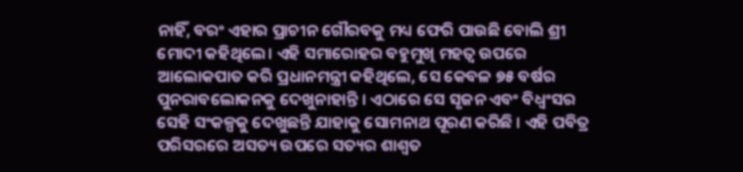ନାହିଁ, ବରଂ ଏହାର ପ୍ରାଚୀନ ଗୌରବକୁ ମଧ୍ୟ ଫେରି ପାଉଛି ବୋଲି ଶ୍ରୀ ମୋଦୀ କହିଥିଲେ। ଏହି ସମାରୋହର ବହୁମୁଖି ମହତ୍ୱ ଉପରେ ଆଲୋକପାତ କରି ପ୍ରଧାନମନ୍ତ୍ରୀ କହିଥିଲେ, ସେ କେବଳ ୭୫ ବର୍ଷର ପୁନରାବଲୋକନକୁ ଦେଖୁନାହାନ୍ତି । ଏଠାରେ ସେ ସୃଜନ ଏବଂ ବିଧ୍ୱଂସର ସେହି ସଂକଳ୍ପକୁ ଦେଖୁଛନ୍ତି ଯାହାକୁ ସୋମନାଥ ପୂରଣ କରିଛି । ଏହି ପବିତ୍ର ପରିସରରେ ଅସତ୍ୟ ଉପରେ ସତ୍ୟର ଶାଶ୍ୱତ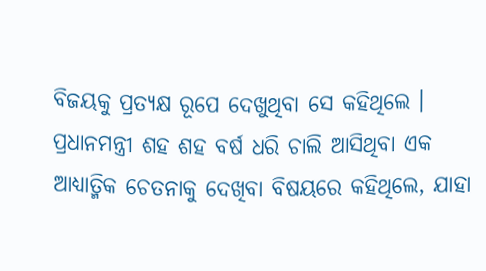ବିଜୟକୁ ପ୍ରତ୍ୟକ୍ଷ ରୂପେ ଦେଖୁଥିବା ସେ କହିଥିଲେ । ପ୍ରଧାନମନ୍ତ୍ରୀ ଶହ ଶହ ବର୍ଷ ଧରି ଚାଲି ଆସିଥିବା ଏକ ଆଧ୍ୟାତ୍ମିକ ଚେତନାକୁ ଦେଖିବା ବିଷୟରେ କହିଥିଲେ, ଯାହା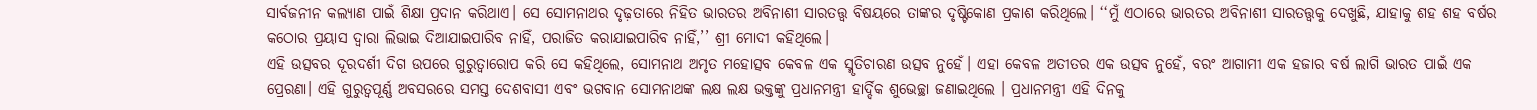ସାର୍ବଜନୀନ କଲ୍ୟାଣ ପାଇଁ ଶିକ୍ଷା ପ୍ରଦାନ କରିଥାଏ। ସେ ସୋମନାଥର ଦୃଢ଼ତାରେ ନିହିତ ଭାରତର ଅବିନାଶୀ ସାରତତ୍ତ୍ୱ ବିଷୟରେ ତାଙ୍କର ଦୃଷ୍ଟିକୋଣ ପ୍ରକାଶ କରିଥିଲେ। ‘‘ମୁଁ ଏଠାରେ ଭାରତର ଅବିନାଶୀ ସାରତତ୍ତ୍ୱକୁ ଦେଖୁଛି, ଯାହାକୁ ଶହ ଶହ ବର୍ଷର କଠୋର ପ୍ରୟାସ ଦ୍ୱାରା ଲିଭାଇ ଦିଆଯାଇପାରିବ ନାହିଁ, ପରାଜିତ କରାଯାଇପାରିବ ନାହିଁ,’’ ଶ୍ରୀ ମୋଦୀ କହିଥିଲେ।
ଏହି ଉତ୍ସବର ଦୂରଦର୍ଶୀ ଦିଗ ଉପରେ ଗୁରୁତ୍ୱାରୋପ କରି ସେ କହିଥିଲେ, ସୋମନାଥ ଅମୃତ ମହୋତ୍ସବ କେବଳ ଏକ ସ୍ମୃତିଚାରଣ ଉତ୍ସବ ନୁହେଁ। ଏହା କେବଳ ଅତୀତର ଏକ ଉତ୍ସବ ନୁହେଁ, ବରଂ ଆଗାମୀ ଏକ ହଜାର ବର୍ଷ ଲାଗି ଭାରତ ପାଇଁ ଏକ ପ୍ରେରଣା। ଏହି ଗୁରୁତ୍ୱପୂର୍ଣ୍ଣ ଅବସରରେ ସମସ୍ତ ଦେଶବାସୀ ଏବଂ ଭଗବାନ ସୋମନାଥଙ୍କ ଲକ୍ଷ ଲକ୍ଷ ଭକ୍ତଙ୍କୁ ପ୍ରଧାନମନ୍ତ୍ରୀ ହାର୍ଦ୍ଦିକ ଶୁଭେଚ୍ଛା ଜଣାଇଥିଲେ । ପ୍ରଧାନମନ୍ତ୍ରୀ ଏହି ଦିନକୁ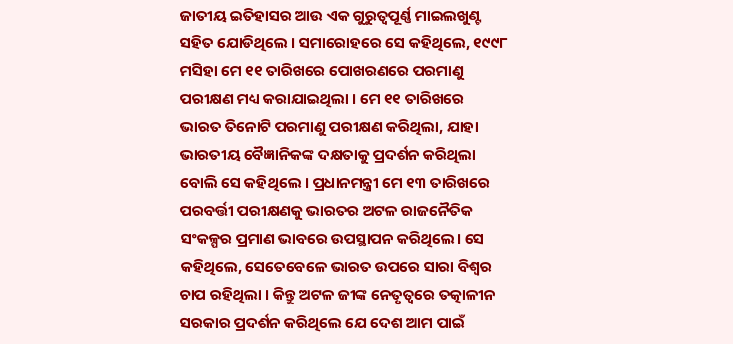ଜାତୀୟ ଇତିହାସର ଆଉ ଏକ ଗୁରୁତ୍ୱପୂର୍ଣ୍ଣ ମାଇଲଖୁଣ୍ଟ ସହିତ ଯୋଡିଥିଲେ । ସମାରୋହରେ ସେ କହିଥିଲେ, ୧୯୯୮ ମସିହା ମେ ୧୧ ତାରିଖରେ ପୋଖରଣରେ ପରମାଣୁ ପରୀକ୍ଷଣ ମଧ୍ୟ କରାଯାଇଥିଲା । ମେ ୧୧ ତାରିଖରେ ଭାରତ ତିନୋଟି ପରମାଣୁ ପରୀକ୍ଷଣ କରିଥିଲା, ଯାହା ଭାରତୀୟ ବୈଜ୍ଞାନିକଙ୍କ ଦକ୍ଷତାକୁ ପ୍ରଦର୍ଶନ କରିଥିଲା ବୋଲି ସେ କହିଥିଲେ । ପ୍ରଧାନମନ୍ତ୍ରୀ ମେ ୧୩ ତାରିଖରେ ପରବର୍ତ୍ତୀ ପରୀକ୍ଷଣକୁ ଭାରତର ଅଟଳ ରାଜନୈତିକ ସଂକଳ୍ପର ପ୍ରମାଣ ଭାବରେ ଉପସ୍ଥାପନ କରିଥିଲେ। ସେ କହିଥିଲେ, ସେତେବେଳେ ଭାରତ ଉପରେ ସାରା ବିଶ୍ୱର ଚାପ ରହିଥିଲା । କିନ୍ତୁ ଅଟଳ ଜୀଙ୍କ ନେତୃତ୍ୱରେ ତତ୍କାଳୀନ ସରକାର ପ୍ରଦର୍ଶନ କରିଥିଲେ ଯେ ଦେଶ ଆମ ପାଇଁ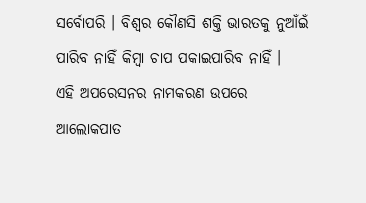ସର୍ବୋପରି । ବିଶ୍ୱର କୌଣସି ଶକ୍ତି ଭାରତକୁ ନୁଆଁଇଁ ପାରିବ ନାହିଁ କିମ୍ବା ଚାପ ପକାଇପାରିବ ନାହିଁ ।
ଏହି ଅପରେସନର ନାମକରଣ ଉପରେ ଆଲୋକପାତ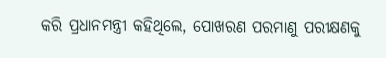କରି ପ୍ରଧାନମନ୍ତ୍ରୀ କହିଥିଲେ, ପୋଖରଣ ପରମାଣୁ ପରୀକ୍ଷଣକୁ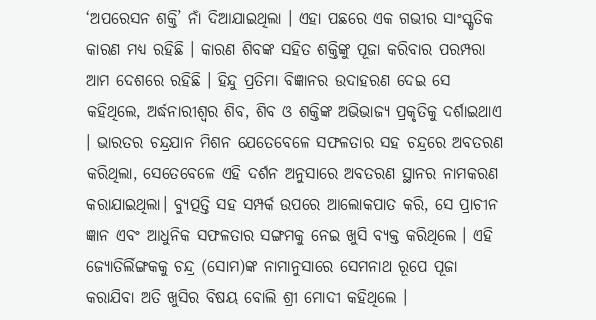‘ଅପରେସନ ଶକ୍ତି’ ନାଁ ଦିଆଯାଇଥିଲା । ଏହା ପଛରେ ଏକ ଗଭୀର ସାଂସ୍କୃତିକ କାରଣ ମଧ୍ୟ ରହିଛି । କାରଣ ଶିବଙ୍କ ସହିତ ଶକ୍ତିଙ୍କୁ ପୂଜା କରିବାର ପରମ୍ପରା ଆମ ଦେଶରେ ରହିଛି । ହିନ୍ଦୁ ପ୍ରତିମା ବିଜ୍ଞାନର ଉଦାହରଣ ଦେଇ ସେ କହିଥିଲେ, ଅର୍ଦ୍ଧନାରୀଶ୍ୱର ଶିବ, ଶିବ ଓ ଶକ୍ତିଙ୍କ ଅଭିଭାଜ୍ୟ ପ୍ରକୃତିକୁ ଦର୍ଶାଇଥାଏ । ଭାରତର ଚନ୍ଦ୍ରଯାନ ମିଶନ ଯେତେବେଳେ ସଫଳତାର ସହ ଚନ୍ଦ୍ରରେ ଅବତରଣ କରିଥିଲା, ସେତେବେଳେ ଏହି ଦର୍ଶନ ଅନୁସାରେ ଅବତରଣ ସ୍ଥାନର ନାମକରଣ କରାଯାଇଥିଲା। ବ୍ୟୁତ୍ପତ୍ତି ସହ ସମ୍ପର୍କ ଉପରେ ଆଲୋକପାତ କରି, ସେ ପ୍ରାଚୀନ ଜ୍ଞାନ ଏବଂ ଆଧୁନିକ ସଫଳତାର ସଙ୍ଗମକୁ ନେଇ ଖୁସି ବ୍ୟକ୍ତ କରିଥିଲେ । ଏହି ଜ୍ୟୋତିର୍ଲିଙ୍ଗକକୁ ଚନ୍ଦ୍ର (ସୋମ)ଙ୍କ ନାମାନୁସାରେ ସେମନାଥ ରୂପେ ପୂଜା କରାଯିବା ଅତି ଖୁସିର ବିଷୟ ବୋଲି ଶ୍ରୀ ମୋଦୀ କହିଥିଲେ ।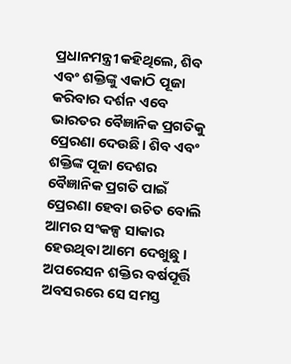ପ୍ରଧାନମନ୍ତ୍ରୀ କହିଥିଲେ, ଶିବ ଏବଂ ଶକ୍ତିଙ୍କୁ ଏକାଠି ପୂଜା କରିବାର ଦର୍ଶନ ଏବେ ଭାରତର ବୈଜ୍ଞାନିକ ପ୍ରଗତିକୁ ପ୍ରେରଣା ଦେଉଛି। ଶିବ ଏବଂ ଶକ୍ତିଙ୍କ ପୂଜା ଦେଶର ବୈଜ୍ଞାନିକ ପ୍ରଗତି ପାଇଁ ପ୍ରେରଣା ହେବା ଉଚିତ ବୋଲି ଆମର ସଂକଳ୍ପ ସାକାର ହେଉଥିବା ଆମେ ଦେଖୁଛୁ । ଅପରେସନ ଶକ୍ତିର ବର୍ଷପୂର୍ତ୍ତି ଅବସରରେ ସେ ସମସ୍ତ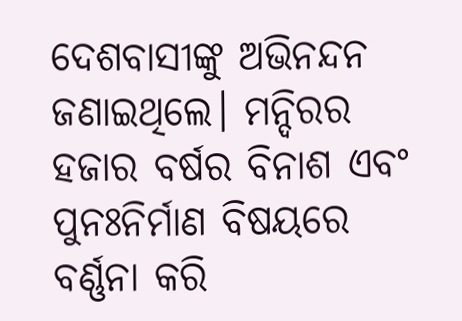ଦେଶବାସୀଙ୍କୁ ଅଭିନନ୍ଦନ ଜଣାଇଥିଲେ। ମନ୍ଦିରର ହଜାର ବର୍ଷର ବିନାଶ ଏବଂ ପୁନଃନିର୍ମାଣ ବିଷୟରେ ବର୍ଣ୍ଣନା କରି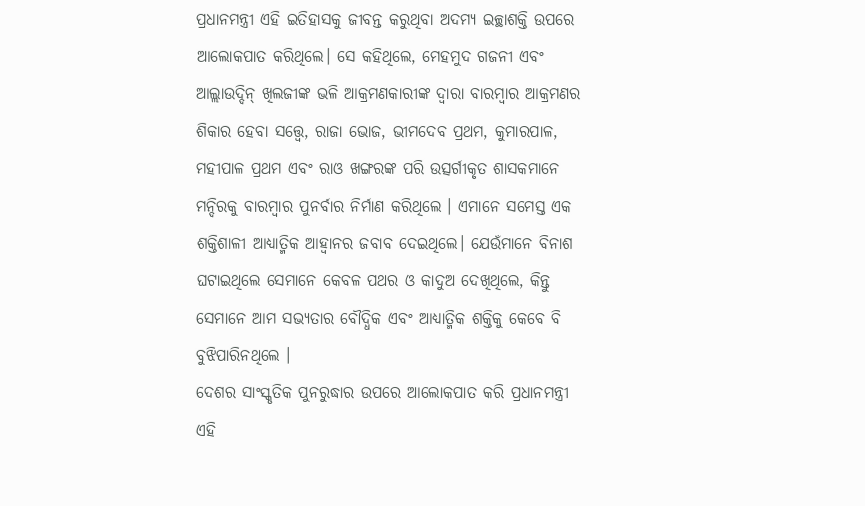ପ୍ରଧାନମନ୍ତ୍ରୀ ଏହି ଇତିହାସକୁ ଜୀବନ୍ତ କରୁଥିବା ଅଦମ୍ୟ ଇଚ୍ଛାଶକ୍ତି ଉପରେ ଆଲୋକପାତ କରିଥିଲେ। ସେ କହିଥିଲେ, ମେହମୁଦ ଗଜନୀ ଏବଂ ଆଲ୍ଲାଉଦ୍ଦିନ୍ ଖିଲଜୀଙ୍କ ଭଳି ଆକ୍ରମଣକାରୀଙ୍କ ଦ୍ୱାରା ବାରମ୍ବାର ଆକ୍ରମଣର ଶିକାର ହେବା ସତ୍ତ୍ୱେ, ରାଜା ଭୋଜ, ଭୀମଦେବ ପ୍ରଥମ, କୁମାରପାଳ, ମହୀପାଳ ପ୍ରଥମ ଏବଂ ରାଓ ଖଙ୍ଗରଙ୍କ ପରି ଉତ୍ସର୍ଗୀକୃତ ଶାସକମାନେ ମନ୍ଦିରକୁ ବାରମ୍ବାର ପୁନର୍ବାର ନିର୍ମାଣ କରିଥିଲେ । ଏମାନେ ସମେସ୍ତ ଏକ ଶକ୍ତିଶାଳୀ ଆଧ୍ୟାତ୍ମିକ ଆହ୍ୱାନର ଜବାବ ଦେଇଥିଲେ। ଯେଉଁମାନେ ବିନାଶ ଘଟାଇଥିଲେ ସେମାନେ କେବଳ ପଥର ଓ କାଦୁଅ ଦେଖିଥିଲେ, କିନ୍ତୁ ସେମାନେ ଆମ ସଭ୍ୟତାର ବୌଦ୍ଧିକ ଏବଂ ଆଧ୍ୟାତ୍ମିକ ଶକ୍ତିକୁ କେବେ ବି ବୁଝିପାରିନଥିଲେ ।
ଦେଶର ସାଂସ୍କୃତିକ ପୁନରୁଦ୍ଧାର ଉପରେ ଆଲୋକପାତ କରି ପ୍ରଧାନମନ୍ତ୍ରୀ ଏହି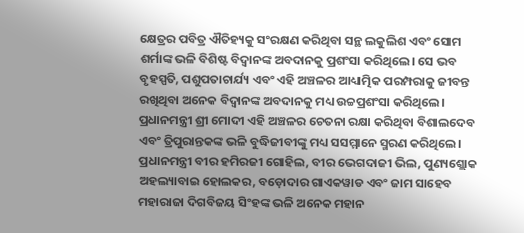କ୍ଷେତ୍ରର ପବିତ୍ର ଐତିହ୍ୟକୁ ସଂରକ୍ଷଣ କରିଥିବା ସନ୍ଥ ଲକୁଲିଶ ଏବଂ ସୋମ ଶର୍ମାଙ୍କ ଭଳି ବିଶିଷ୍ଟ ବିଦ୍ୱାନଙ୍କ ଅବଦାନକୁ ପ୍ରଶଂସା କରିଥିଲେ। ସେ ଭବ ବୃହସ୍ପତି, ପଶୁପତାଚାର୍ଯ୍ୟ ଏବଂ ଏହି ଅଞ୍ଚଳର ଆଧ୍ୟାତ୍ମିକ ପରମ୍ପରାକୁ ଜୀବନ୍ତ ରଖିଥିବା ଅନେକ ବିଦ୍ୱାନଙ୍କ ଅବଦାନକୁ ମଧ୍ୟ ଉଚ୍ଚପ୍ରଶଂସା କରିଥିଲେ। ପ୍ରଧାନମନ୍ତ୍ରୀ ଶ୍ରୀ ମୋଦୀ ଏହି ଅଞ୍ଚଳର ଚେତନା ରକ୍ଷା କରିଥିବା ବିଶାଲଦେବ ଏବଂ ତ୍ରିପୁରାନ୍ତକଙ୍କ ଭଳି ବୁଦ୍ଧିଜୀବୀଙ୍କୁ ମଧ୍ୟ ସସମ୍ମାନେ ସ୍ମରଣ କରିଥିଲେ। ପ୍ରଧାନମନ୍ତ୍ରୀ ବୀର ହମିରଜୀ ଗୋହିଲ, ବୀର ଭେଗଦାଜୀ ଭିଲ, ପୁଣ୍ୟଶ୍ଲୋକ ଅହଲ୍ୟାବାଇ ହୋଲକର, ବଡ଼ୋଦାର ଗାଏକୱାଡ ଏବଂ ଜାମ ସାହେବ ମହାରାଜା ଦିଗବିଜୟ ସିଂହଙ୍କ ଭଳି ଅନେକ ମହାନ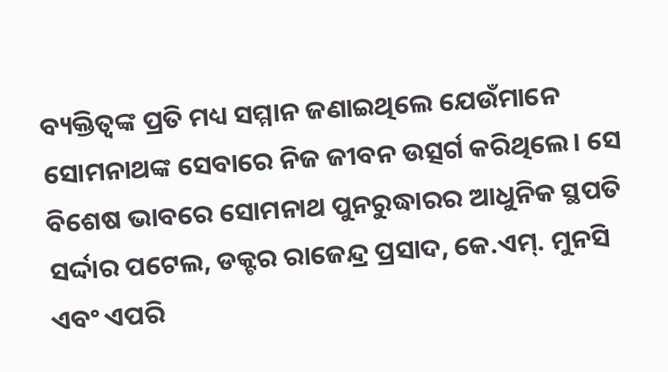ବ୍ୟକ୍ତିତ୍ୱଙ୍କ ପ୍ରତି ମଧ୍ୟ ସମ୍ମାନ ଜଣାଇଥିଲେ ଯେଉଁମାନେ ସୋମନାଥଙ୍କ ସେବାରେ ନିଜ ଜୀବନ ଉତ୍ସର୍ଗ କରିଥିଲେ। ସେ ବିଶେଷ ଭାବରେ ସୋମନାଥ ପୁନରୁଦ୍ଧାରର ଆଧୁନିକ ସ୍ଥପତି ସର୍ଦ୍ଦାର ପଟେଲ, ଡକ୍ଟର ରାଜେନ୍ଦ୍ର ପ୍ରସାଦ, କେ.ଏମ୍. ମୁନସି ଏବଂ ଏପରି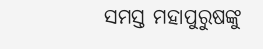ସମସ୍ତ ମହାପୁରୁଷଙ୍କୁ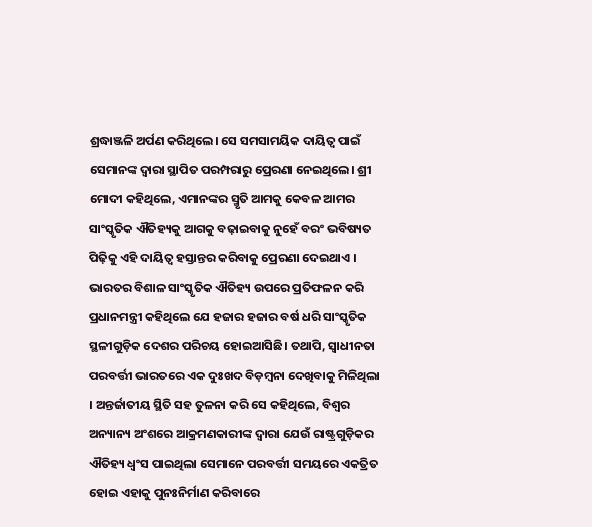ଶ୍ରଦ୍ଧାଞ୍ଜଳି ଅର୍ପଣ କରିଥିଲେ। ସେ ସମସାମୟିକ ଦାୟିତ୍ୱ ପାଇଁ ସେମାନଙ୍କ ଦ୍ୱାରା ସ୍ଥାପିତ ପରମ୍ପରାରୁ ପ୍ରେରଣା ନେଇଥିଲେ। ଶ୍ରୀ ମୋଦୀ କହିଥିଲେ, ଏମାନଙ୍କର ସ୍ମୃତି ଆମକୁ କେବଳ ଆମର ସାଂସ୍କୃତିକ ଐତିହ୍ୟକୁ ଆଗକୁ ବଢ଼ାଇବାକୁ ନୁହେଁ ବରଂ ଭବିଷ୍ୟତ ପିଢ଼ିକୁ ଏହି ଦାୟିତ୍ୱ ହସ୍ତାନ୍ତର କରିବାକୁ ପ୍ରେରଣା ଦେଇଥାଏ ।
ଭାରତର ବିଶାଳ ସାଂସ୍କୃତିକ ଐତିହ୍ୟ ଉପରେ ପ୍ରତିଫଳନ କରି ପ୍ରଧାନମନ୍ତ୍ରୀ କହିଥିଲେ ଯେ ହଜାର ହଜାର ବର୍ଷ ଧରି ସାଂସ୍କୃତିକ ସ୍ଥଳୀଗୁଡ଼ିକ ଦେଶର ପରିଚୟ ହୋଇଆସିଛି। ତଥାପି, ସ୍ୱାଧୀନତା ପରବର୍ତ୍ତୀ ଭାରତରେ ଏକ ଦୁଃଖଦ ବିଡ଼ମ୍ବନା ଦେଖିବାକୁ ମିଳିଥିଲା । ଅନ୍ତର୍ଜାତୀୟ ସ୍ଥିତି ସହ ତୁଳନା କରି ସେ କହିଥିଲେ, ବିଶ୍ୱର ଅନ୍ୟାନ୍ୟ ଅଂଶରେ ଆକ୍ରମଣକାରୀଙ୍କ ଦ୍ୱାରା ଯେଉଁ ରାଷ୍ଟ୍ରଗୁଡ଼ିକର ଐତିହ୍ୟ ଧ୍ୱଂସ ପାଇଥିଲା ସେମାନେ ପରବର୍ତ୍ତୀ ସମୟରେ ଏକତ୍ରିତ ହୋଇ ଏହାକୁ ପୁନଃନିର୍ମାଣ କରିବାରେ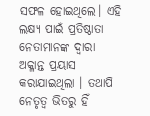ସଫଳ ହୋଇଥିଲେ। ଏହି ଲକ୍ଷ୍ୟ ପାଇଁ ପ୍ରତିଷ୍ଠାତା ନେତାମାନଙ୍କ ଦ୍ୱାରା ଅକ୍ଳାନ୍ତ ପ୍ରୟାସ କରାଯାଇଥିଲା । ତଥାପି ନେତୃତ୍ୱ ଭିତରୁ ହିଁ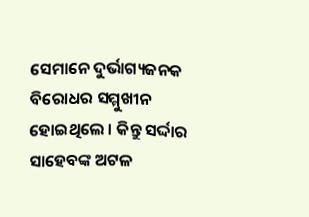ସେମାନେ ଦୁର୍ଭାଗ୍ୟଜନକ ବିରୋଧର ସମ୍ମୁଖୀନ ହୋଇଥିଲେ । କିନ୍ତୁ ସର୍ଦ୍ଦାର ସାହେବଙ୍କ ଅଟଳ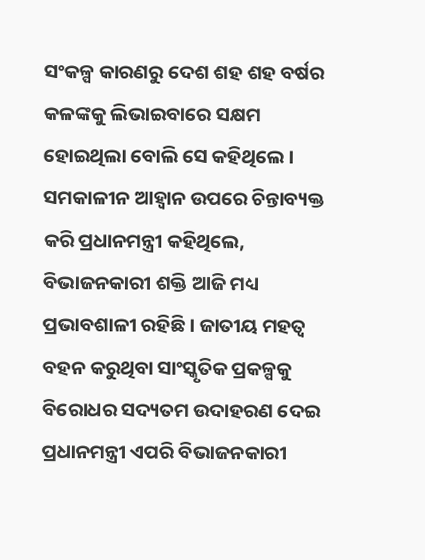ସଂକଳ୍ପ କାରଣରୁ ଦେଶ ଶହ ଶହ ବର୍ଷର କଳଙ୍କକୁ ଲିଭାଇବାରେ ସକ୍ଷମ ହୋଇଥିଲା ବୋଲି ସେ କହିଥିଲେ । ସମକାଳୀନ ଆହ୍ୱାନ ଉପରେ ଚିନ୍ତାବ୍ୟକ୍ତ କରି ପ୍ରଧାନମନ୍ତ୍ରୀ କହିଥିଲେ, ବିଭାଜନକାରୀ ଶକ୍ତି ଆଜି ମଧ୍ୟ ପ୍ରଭାବଶାଳୀ ରହିଛି । ଜାତୀୟ ମହତ୍ୱ ବହନ କରୁଥିବା ସାଂସ୍କୃତିକ ପ୍ରକଳ୍ପକୁ ବିରୋଧର ସଦ୍ୟତମ ଉଦାହରଣ ଦେଇ ପ୍ରଧାନମନ୍ତ୍ରୀ ଏପରି ବିଭାଜନକାରୀ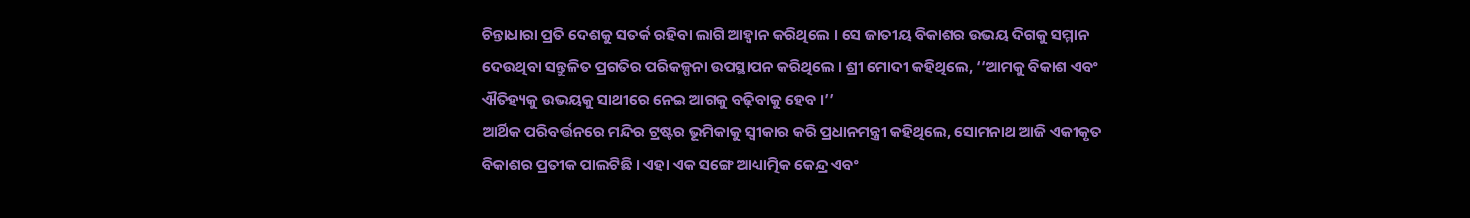ଚିନ୍ତାଧାରା ପ୍ରତି ଦେଶକୁ ସତର୍କ ରହିବା ଲାଗି ଆହ୍ୱାନ କରିଥିଲେ । ସେ ଜାତୀୟ ବିକାଶର ଉଭୟ ଦିଗକୁ ସମ୍ମାନ ଦେଉଥିବା ସନ୍ତୁଳିତ ପ୍ରଗତିର ପରିକଳ୍ପନା ଉପସ୍ଥାପନ କରିଥିଲେ । ଶ୍ରୀ ମୋଦୀ କହିଥିଲେ, ‘‘ଆମକୁ ବିକାଶ ଏବଂ ଐତିହ୍ୟକୁ ଉଭୟକୁ ସାଥୀରେ ନେଇ ଆଗକୁ ବଢ଼ିବାକୁ ହେବ ।’’
ଆର୍ଥିକ ପରିବର୍ତ୍ତନରେ ମନ୍ଦିର ଟ୍ରଷ୍ଟର ଭୂମିକାକୁ ସ୍ୱୀକାର କରି ପ୍ରଧାନମନ୍ତ୍ରୀ କହିଥିଲେ, ସୋମନାଥ ଆଜି ଏକୀକୃତ ବିକାଶର ପ୍ରତୀକ ପାଲଟିଛି । ଏହା ଏକ ସଙ୍ଗେ ଆଧ୍ୟାତ୍ମିକ କେନ୍ଦ୍ର ଏବଂ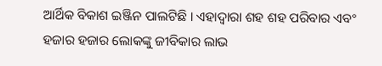ଆର୍ଥିକ ବିକାଶ ଇଞ୍ଜିନ ପାଲଟିଛି । ଏହାଦ୍ୱାରା ଶହ ଶହ ପରିବାର ଏବଂ ହଜାର ହଜାର ଲୋକଙ୍କୁ ଜୀବିକାର ଲାଭ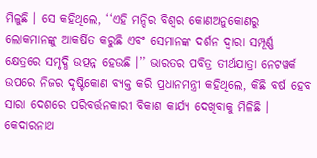ମିଳୁଛି । ସେ କହିଥିଲେ, ‘‘ଏହି ମନ୍ଦିର ବିଶ୍ୱର କୋଣଅନୁକୋଣରୁ ଲୋକମାନଙ୍କୁ ଆକର୍ଷିତ କରୁଛି ଏବଂ ସେମାନଙ୍କ ଦର୍ଶନ ଦ୍ୱାରା ସମ୍ପୂର୍ଣ୍ଣ କ୍ଷେତ୍ରରେ ସମୃଦ୍ଧି ଉତ୍ପନ୍ନ ହେଉଛି ।’’ ଭାରତର ପବିତ୍ର ତୀର୍ଥଯାତ୍ରା ନେଟୱର୍କ ଉପରେ ନିଜର ଦୃଷ୍ଟିକୋଣ ବ୍ୟକ୍ତ କରି ପ୍ରଧାନମନ୍ତ୍ରୀ କହିଥିଲେ, କିଛି ବର୍ଷ ହେବ ସାରା ଦେଶରେ ପରିବର୍ତ୍ତନକାରୀ ବିକାଶ କାର୍ଯ୍ୟ ଦେଖିବାକୁ ମିଳିଛି । କେଦାରନାଥ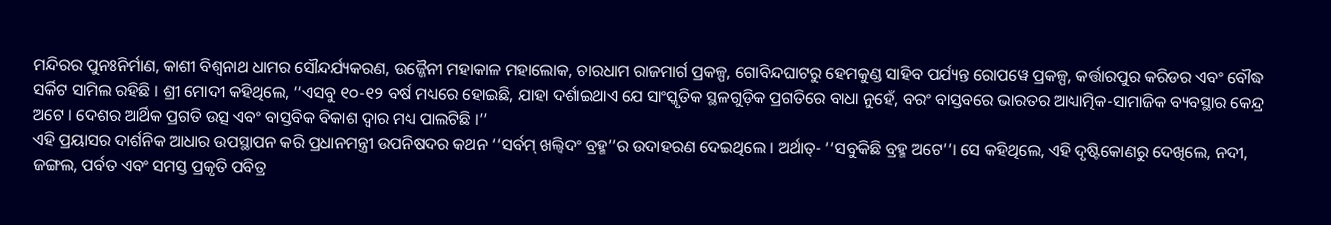ମନ୍ଦିରର ପୁନଃନିର୍ମାଣ, କାଶୀ ବିଶ୍ୱନାଥ ଧାମର ସୌନ୍ଦର୍ଯ୍ୟକରଣ, ଉଜ୍ଜୈନୀ ମହାକାଳ ମହାଲୋକ, ଚାରଧାମ ରାଜମାର୍ଗ ପ୍ରକଳ୍ପ, ଗୋବିନ୍ଦଘାଟରୁ ହେମକୁଣ୍ଡ ସାହିବ ପର୍ଯ୍ୟନ୍ତ ରୋପୱେ ପ୍ରକଳ୍ପ, କର୍ତ୍ତାରପୁର କରିଡର ଏବଂ ବୌଦ୍ଧ ସର୍କିଟ ସାମିଲ ରହିଛି । ଶ୍ରୀ ମୋଦୀ କହିଥିଲେ, ‘‘ଏସବୁ ୧୦-୧୨ ବର୍ଷ ମଧ୍ୟରେ ହୋଇଛି, ଯାହା ଦର୍ଶାଇଥାଏ ଯେ ସାଂସ୍କୃତିକ ସ୍ଥଳଗୁଡ଼ିକ ପ୍ରଗତିରେ ବାଧା ନୁହେଁ, ବରଂ ବାସ୍ତବରେ ଭାରତର ଆଧ୍ୟାତ୍ମିକ-ସାମାଜିକ ବ୍ୟବସ୍ଥାର କେନ୍ଦ୍ର ଅଟେ । ଦେଶର ଆର୍ଥିକ ପ୍ରଗତି ଉତ୍ସ ଏବଂ ବାସ୍ତବିକ ବିକାଶ ଦ୍ୱାର ମଧ୍ୟ ପାଲଟିଛି ।’’
ଏହି ପ୍ରୟାସର ଦାର୍ଶନିକ ଆଧାର ଉପସ୍ଥାପନ କରି ପ୍ରଧାନମନ୍ତ୍ରୀ ଉପନିଷଦର କଥନ ‘‘ସର୍ବମ୍ ଖଲ୍ୱିଦଂ ବ୍ରହ୍ମ’’ର ଉଦାହରଣ ଦେଇଥିଲେ । ଅର୍ଥାତ୍- ‘‘ସବୁକିଛି ବ୍ରହ୍ମ ଅଟେ’’। ସେ କହିଥିଲେ, ଏହି ଦୃଷ୍ଟିକୋଣରୁ ଦେଖିଲେ, ନଦୀ, ଜଙ୍ଗଲ, ପର୍ବତ ଏବଂ ସମସ୍ତ ପ୍ରକୃତି ପବିତ୍ର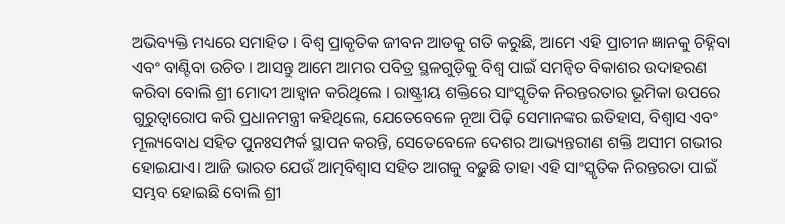ଅଭିବ୍ୟକ୍ତି ମଧ୍ୟରେ ସମାହିତ । ବିଶ୍ୱ ପ୍ରାକୃତିକ ଜୀବନ ଆଡକୁ ଗତି କରୁଛି, ଆମେ ଏହି ପ୍ରାଚୀନ ଜ୍ଞାନକୁ ଚିହ୍ନିବା ଏବଂ ବାଣ୍ଟିବା ଉଚିତ । ଆସନ୍ତୁ ଆମେ ଆମର ପବିତ୍ର ସ୍ଥଳଗୁଡ଼ିକୁ ବିଶ୍ୱ ପାଇଁ ସମନ୍ୱିତ ବିକାଶର ଉଦାହରଣ କରିବା ବୋଲି ଶ୍ରୀ ମୋଦୀ ଆହ୍ୱାନ କରିଥିଲେ । ରାଷ୍ଟ୍ରୀୟ ଶକ୍ତିରେ ସାଂସ୍କୃତିକ ନିରନ୍ତରତାର ଭୂମିକା ଉପରେ ଗୁରୁତ୍ୱାରୋପ କରି ପ୍ରଧାନମନ୍ତ୍ରୀ କହିଥିଲେ, ଯେତେବେଳେ ନୂଆ ପିଢ଼ି ସେମାନଙ୍କର ଇତିହାସ, ବିଶ୍ୱାସ ଏବଂ ମୂଲ୍ୟବୋଧ ସହିତ ପୁନଃସମ୍ପର୍କ ସ୍ଥାପନ କରନ୍ତି, ସେତେବେଳେ ଦେଶର ଆଭ୍ୟନ୍ତରୀଣ ଶକ୍ତି ଅସୀମ ଗଭୀର ହୋଇଯାଏ। ଆଜି ଭାରତ ଯେଉଁ ଆତ୍ମବିଶ୍ୱାସ ସହିତ ଆଗକୁ ବଢ଼ୁଛି ତାହା ଏହି ସାଂସ୍କୃତିକ ନିରନ୍ତରତା ପାଇଁ ସମ୍ଭବ ହୋଇଛି ବୋଲି ଶ୍ରୀ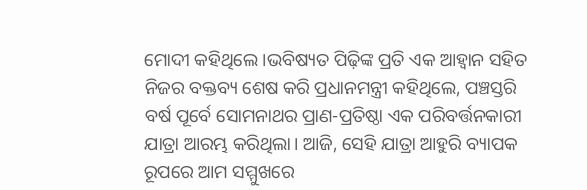ମୋଦୀ କହିଥିଲେ ।ଭବିଷ୍ୟତ ପିଢ଼ିଙ୍କ ପ୍ରତି ଏକ ଆହ୍ୱାନ ସହିତ ନିଜର ବକ୍ତବ୍ୟ ଶେଷ କରି ପ୍ରଧାନମନ୍ତ୍ରୀ କହିଥିଲେ, ପଞ୍ଚସ୍ତରି ବର୍ଷ ପୂର୍ବେ ସୋମନାଥର ପ୍ରାଣ-ପ୍ରତିଷ୍ଠା ଏକ ପରିବର୍ତ୍ତନକାରୀ ଯାତ୍ରା ଆରମ୍ଭ କରିଥିଲା। ଆଜି, ସେହି ଯାତ୍ରା ଆହୁରି ବ୍ୟାପକ ରୂପରେ ଆମ ସମ୍ମୁଖରେ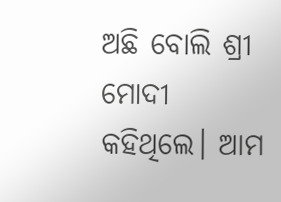ଅଛି ବୋଲି ଶ୍ରୀ ମୋଦୀ କହିଥିଲେ। ଆମ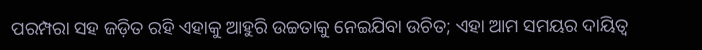ପରମ୍ପରା ସହ ଜଡ଼ିତ ରହି ଏହାକୁ ଆହୁରି ଉଚ୍ଚତାକୁ ନେଇଯିବା ଉଚିତ; ଏହା ଆମ ସମୟର ଦାୟିତ୍ୱ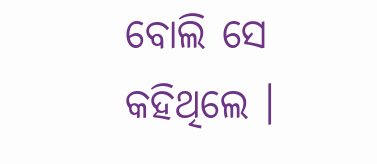ବୋଲି ସେ କହିଥିଲେ ।